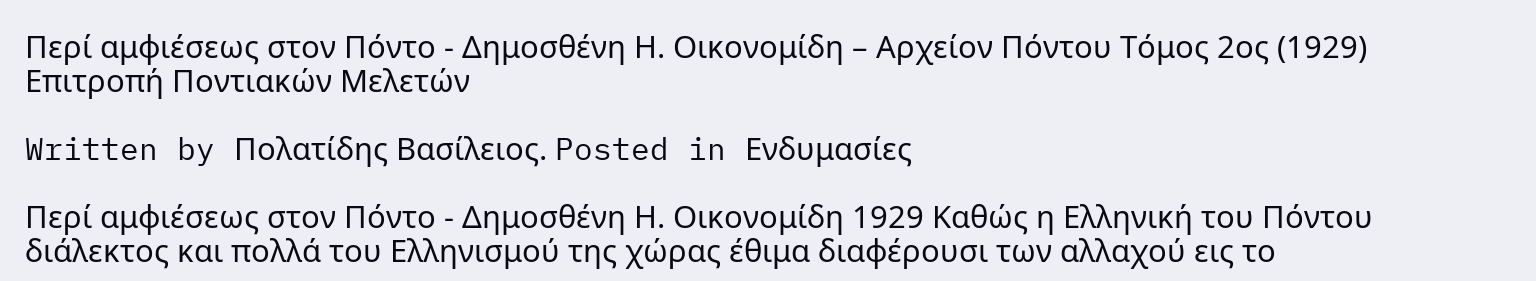Περί αμφιέσεως στον Πόντο - Δημοσθένη Η. Οικονομίδη – Αρχείον Πόντου Τόμος 2ος (1929) Επιτροπή Ποντιακών Μελετών

Written by Πολατίδης Βασίλειος. Posted in Ενδυμασίες

Περί αμφιέσεως στον Πόντο - Δημοσθένη Η. Οικονομίδη 1929 Καθώς η Ελληνική του Πόντου διάλεκτος και πολλά του Ελληνισμού της χώρας έθιμα διαφέρουσι των αλλαχού εις το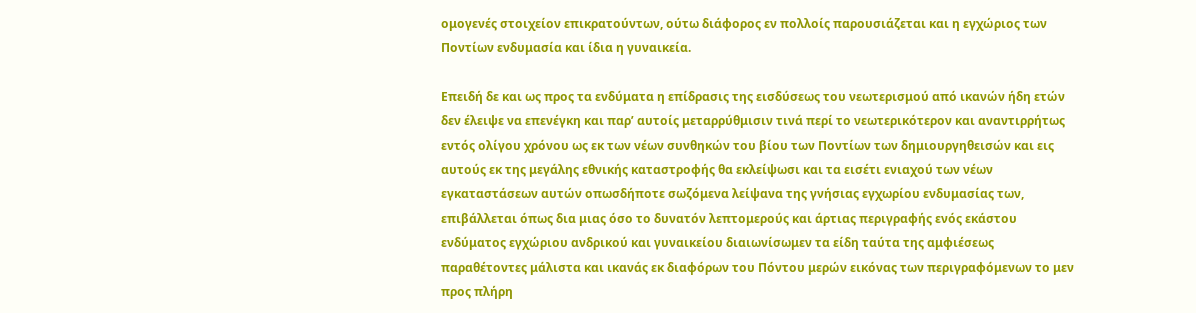ομογενές στοιχείον επικρατούντων, oύτω διάφορος εν πολλοίς παρουσιάζεται και η εγχώριος των Ποντίων ενδυμασία και ίδια η γυναικεία.

Επειδή δε και ως προς τα ενδύματα η επίδρασις της εισδύσεως του νεωτερισμού από ικανών ήδη ετών δεν έλειψε να επενέγκη και παρ’ αυτοίς μεταρρύθμισιν τινά περί το νεωτερικότερον και αναντιρρήτως εντός ολίγου χρόνου ως εκ των νέων συνθηκών του βίου των Ποντίων των δημιουργηθεισών και εις αυτούς εκ της μεγάλης εθνικής καταστροφής θα εκλείψωσι και τα εισέτι ενιαχού των νέων εγκαταστάσεων αυτών οπωσδήποτε σωζόμενα λείψανα της γνήσιας εγχωρίου ενδυμασίας των, επιβάλλεται όπως δια μιας όσο το δυνατόν λεπτομερούς και άρτιας περιγραφής ενός εκάστου ενδύματος εγχώριου ανδρικού και γυναικείου διαιωνίσωμεν τα είδη ταύτα της αμφιέσεως παραθέτοντες μάλιστα και ικανάς εκ διαφόρων του Πόντου μερών εικόνας των περιγραφόμενων το μεν προς πλήρη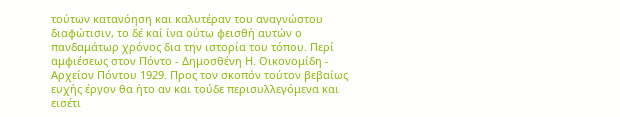τούτων κατανόηση και καλυτέραν του αναγνώστου διαφώτισιν, το δέ καί ίνα ούτω φεισθή αυτών ο πανδαμάτωρ χρόνος δια την ιστορία του τόπου. Περί αμφιέσεως στον Πόντο - Δημοσθένη Η. Οικονομίδη - Αρχείον Πόντου 1929. Προς τον σκοπόν τούτον βεβαίως ευχής έργον θα ήτο αν και τούδε περισυλλεγόμενα και εισέτι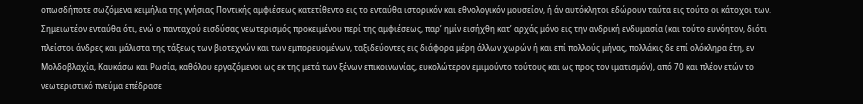οπωσδήποτε σωζόμενα κειμήλια της γνήσιας Ποντικής αμφιέσεως κατετίθεντο εις το ενταύθα ιστορικόν και εθνολογικόν μουσείον, ή άν αυτόκλητοι εδώρουν ταύτα εις τούτο οι κάτοχοι των. Σημειωτέον ενταύθα ότι, ενώ ο πανταχού εισδύσας νεωτερισμός προκειμένου περί της αμφιέσεως, παρ’ ημίν εισήχθη κατ’ αρχάς μόνο εις την ανδρική ενδυμασία (και τούτο ευνόητον, διότι πλείστοι άνδρες και μάλιστα της τάξεως των βιοτεχνών και των εμπορευομένων, ταξιδεύοντες εις διάφορα μέρη άλλων χωρών ή και επί πολλούς μήνας, πολλάκις δε επί ολόκληρα έτη, εν Μολδοβλαχία, Καυκάσω και Ρωσία, καθόλου εργαζόμενοι ως εκ της μετά των ξένων επικοινωνίας, ευκολώτερον εμιμούντο τούτους και ως προς τον ιματισμόν), από 70 και πλέον ετών το νεωτεριστικό πνεύμα επέδρασε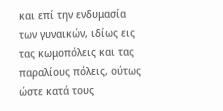και επί την ενδυμασία των γυναικών, ιδίως εις τας κωμοπόλεις και τας παραλίους πόλεις, ούτως ώστε κατά τους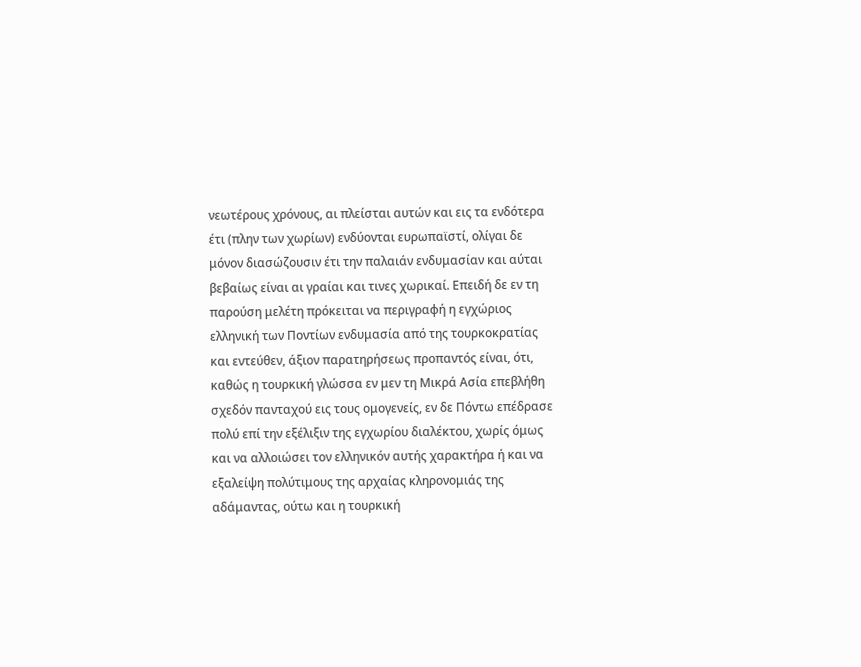νεωτέρους χρόνους, αι πλείσται αυτών και εις τα ενδότερα έτι (πλην των χωρίων) ενδύονται ευρωπαϊστί, ολίγαι δε μόνον διασώζουσιν έτι την παλαιάν ενδυμασίαν και αύται βεβαίως είναι αι γραίαι και τινες χωρικαί. Επειδή δε εν τη παρούση μελέτη πρόκειται να περιγραφή η εγχώριος ελληνική των Ποντίων ενδυμασία από της τουρκοκρατίας και εντεύθεν, άξιον παρατηρήσεως προπαντός είναι, ότι, καθώς η τουρκική γλώσσα εν μεν τη Μικρά Ασία επεβλήθη σχεδόν πανταχού εις τους ομογενείς, εν δε Πόντω επέδρασε πολύ επί την εξέλιξιν της εγχωρίου διαλέκτου, χωρίς όμως και να αλλοιώσει τον ελληνικόν αυτής χαρακτήρα ή και να εξαλείψη πολύτιμους της αρχαίας κληρονομιάς της αδάμαντας, ούτω και η τουρκική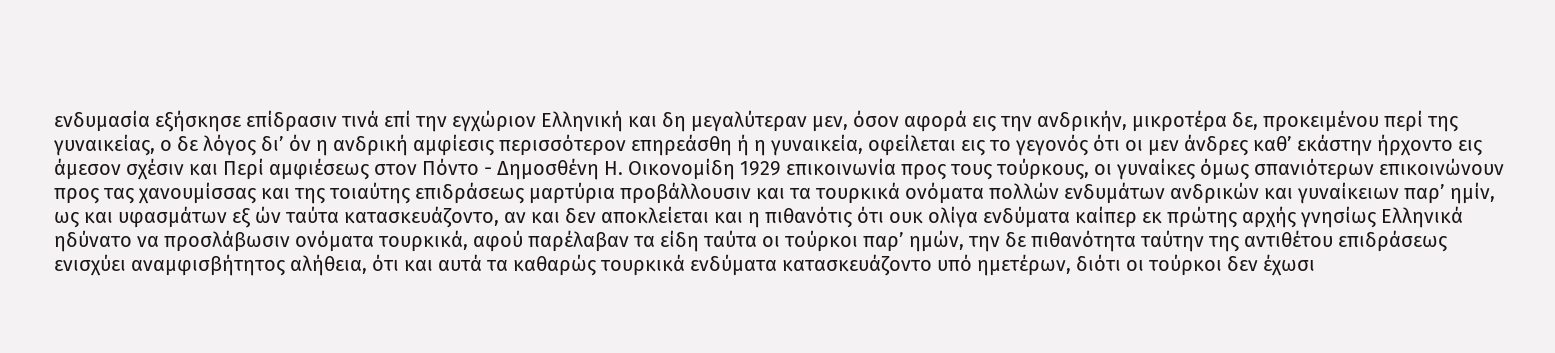ενδυμασία εξήσκησε επίδρασιν τινά επί την εγχώριον Ελληνική και δη μεγαλύτεραν μεν, όσον αφορά εις την ανδρικήν, μικροτέρα δε, προκειμένου περί της γυναικείας, ο δε λόγος δι’ όν η ανδρική αμφίεσις περισσότερον επηρεάσθη ή η γυναικεία, οφείλεται εις το γεγονός ότι οι μεν άνδρες καθ’ εκάστην ήρχοντο εις άμεσον σχέσιν και Περί αμφιέσεως στον Πόντο - Δημοσθένη Η. Οικονομίδη 1929 επικοινωνία προς τους τούρκους, οι γυναίκες όμως σπανιότερων επικοινώνουν προς τας χανουμίσσας και της τοιαύτης επιδράσεως μαρτύρια προβάλλουσιν και τα τουρκικά ονόματα πολλών ενδυμάτων ανδρικών και γυναίκειων παρ’ ημίν, ως και υφασμάτων εξ ών ταύτα κατασκευάζοντο, αν και δεν αποκλείεται και η πιθανότις ότι ουκ ολίγα ενδύματα καίπερ εκ πρώτης αρχής γνησίως Ελληνικά ηδύνατο να προσλάβωσιν ονόματα τουρκικά, αφού παρέλαβαν τα είδη ταύτα οι τούρκοι παρ’ ημών, την δε πιθανότητα ταύτην της αντιθέτου επιδράσεως ενισχύει αναμφισβήτητος αλήθεια, ότι και αυτά τα καθαρώς τουρκικά ενδύματα κατασκευάζοντο υπό ημετέρων, διότι οι τούρκοι δεν έχωσι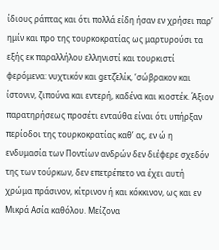ίδιους ράπτας και ότι πολλά είδη ήσαν εν χρήσει παρ’ ημίν και προ της τουρκοκρατίας ως μαρτυρούσι τα εξής εκ παραλλήλου ελληνιστί και τουρκιστί φερόμενα: νυχτικόν και gετζ̌ελίκ, ‘σώβρακον και ίστονιν, ζιπούνα και εντερή, καδένα και κιοστέκ. Άξιον παρατηρήσεως προσέτι ενταύθα είναι ότι υπήρξαν περίοδοι της τουρκοκρατίας καθ’ ας, εν ώ η ενδυμασία των Ποντίων ανδρών δεν διέφερε σχεδόν της των τούρκων, δεν επετρέπετο να έχει αυτή χρώμα πράσινον, κίτρινον ή και κόκκινον, ως και εν Μικρά Ασία καθόλου. Μείζονα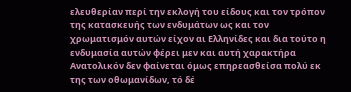ελευθερίαν περί την εκλογή του είδους και τον τρόπον της κατασκευής των ενδυμάτων ως και τον χρωματισμόν αυτών είχον αι Ελληνίδες και δια τούτο η ενδυμασία αυτών φέρει μεν και αυτή χαρακτήρα Ανατολικόν δεν φαίνεται όμως επηρεασθείσα πολύ εκ της των οθωμανίδων, τό δέ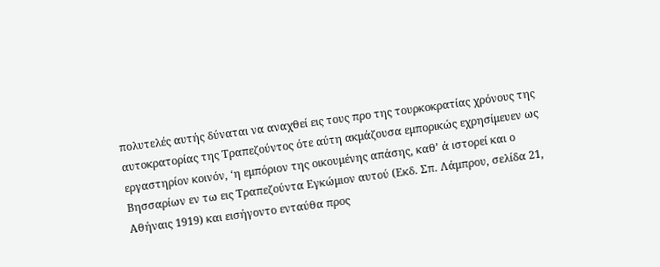πολυτελές αυτής δύναται να αναχθεί εις τους προ της τουρκοκρατίας χρόνους της αυτοκρατορίας της Τραπεζούντος ότε αύτη ακμάζουσα εμπορικώς εχρησίμευεν ως εργαστηρίον κοινόν, ‘η εμπόριον της οικουμένης απάσης, καθ’ ά ιστορεί και ο Βησσαρίων εν τω εις Τραπεζούντα Εγκώμιον αυτού (Εκδ. Σπ. Λάμπρου, σελίδα 21, Αθήναις 1919) και εισήγοντο ενταύθα προς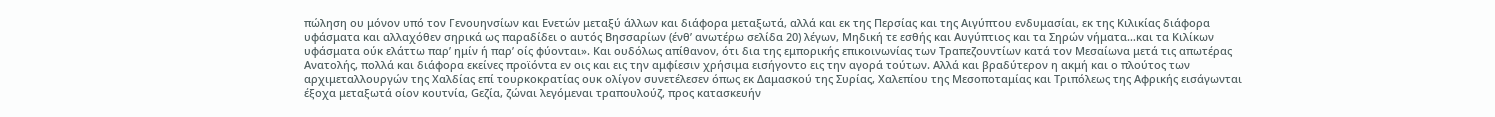πώληση ου μόνον υπό τον Γενουηνσίων και Ενετών μεταξύ άλλων και διάφορα μεταξωτά, αλλά και εκ της Περσίας και της Αιγύπτου ενδυμασίαι, εκ της Κιλικίας διάφορα υφάσματα και αλλαχόθεν σηρικά ως παραδίδει ο αυτός Βησσαρίων (ένθ’ ανωτέρω σελίδα 20) λέγων, Μηδική τε εσθής και Αυγύπτιος και τα Σηρών νήματα…και τα Κιλίκων υφάσματα ούκ ελάττω παρ’ ημίν ή παρ’ οίς φύονται». Και ουδόλως απίθανον, ότι δια της εμπορικής επικοινωνίας των Τραπεζουντίων κατά τον Μεσαίωνα μετά τις απωτέρας Ανατολής, πολλά και διάφορα εκείνες προϊόντα εν οις και εις την αμφίεσιν χρήσιμα εισήγοντο εις την αγορά τούτων. Αλλά και βραδύτερον η ακμή και ο πλούτος των αρχιμεταλλουργών της Χαλδίας επί τουρκοκρατίας ουκ ολίγον συνετέλεσεν όπως εκ Δαμασκού της Συρίας, Χαλεπίου της Μεσοποταμίας και Τριπόλεως της Αφρικής εισάγωνται έξοχα μεταξωτά οίον κουτνία, Gεζία, ζώναι λεγόμεναι τραπουλούζ, προς κατασκευήν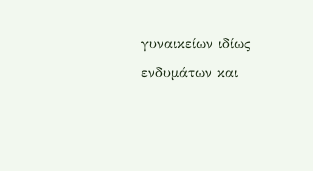γυναικείων ιδίως ενδυμάτων και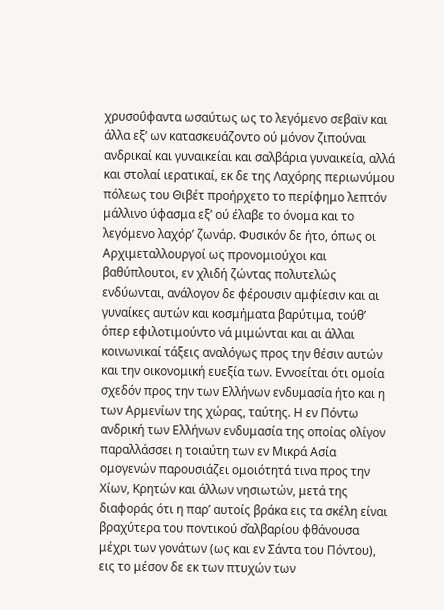χρυσοΰφαντα ωσαύτως ως το λεγόμενο σεβαϊν και άλλα εξ’ ων κατασκευάζοντo ού μόνον ζιπούναι ανδρικαί και γυναικείαι και σαλβάρια γυναικεία, αλλά και στολαί ιερατικαί, εκ δε της Λαχόρης περιωνύμου πόλεως του Θιβέτ προήρχετο το περίφημο λεπτόν μάλλινο ύφασμα εξ’ ού έλαβε το όνομα και το λεγόμενο λαχόρ’ ζωνάρ. Φυσικόν δε ήτο, όπως οι Αρχιμεταλλουργοί ως προνομιούχοι και βαθύπλουτοι, εν χλιδή ζώντας πολυτελώς ενδύωνται, ανάλογον δε φέρουσιν αμφίεσιν και αι γυναίκες αυτών και κοσμήματα βαρύτιμα, τούθ’ όπερ εφιλοτιμούντο νά μιμώνται και αι άλλαι κοινωνικαί τάξεις αναλόγως προς την θέσιν αυτών και την οικονομική ευεξία των. Εννοείται ότι ομοία σχεδόν προς την των Ελλήνων ενδυμασία ήτο και η των Αρμενίων της χώρας, ταύτης. Η εν Πόντω ανδρική των Ελλήνων ενδυμασία της οποίας ολίγον παραλλάσσει η τοιαύτη των εν Μικρά Ασία ομογενών παρουσιάζει ομοιότητά τινα προς την Χίων, Κρητών και άλλων νησιωτών, μετά της διαφοράς ότι η παρ’ αυτοίς βράκα εις τα σκέλη είναι βραχύτερα του ποντικού σ̌αλβαρίου φθάνουσα μέχρι των γονάτων (ως και εν Σάντα του Πόντου), εις το μέσον δε εκ των πτυχών των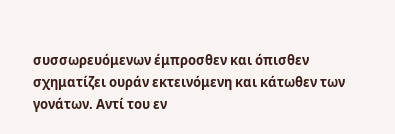συσσωρευόμενων έμπροσθεν και όπισθεν σχηματίζει ουράν εκτεινόμενη και κάτωθεν των γονάτων. Αντί του εν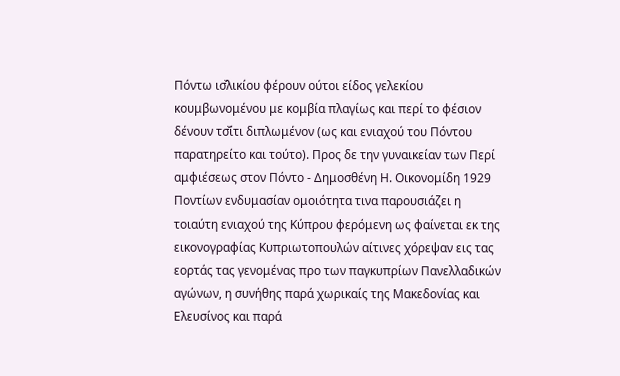Πόντω ισ̌λικίου φέρουν ούτοι είδος γελεκίου κουμβωνομένου με κομβία πλαγίως και περί το φέσιον δένουν τσ̌ίτι διπλωμένον (ως και ενιαχού του Πόντου παρατηρείτο και τούτο). Προς δε την γυναικείαν των Περί αμφιέσεως στον Πόντο - Δημοσθένη Η. Οικονομίδη 1929 Ποντίων ενδυμασίαν ομοιότητα τινα παρουσιάζει η τοιαύτη ενιαχού της Κύπρου φερόμενη ως φαίνεται εκ της εικονογραφίας Κυπριωτοπουλών αίτινες χόρεψαν εις τας εορτάς τας γενομένας προ των παγκυπρίων Πανελλαδικών αγώνων, η συνήθης παρά χωρικαίς της Μακεδονίας και Ελευσίνος και παρά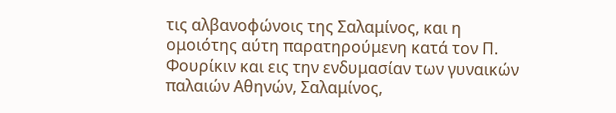τις αλβανοφώνοις της Σαλαμίνος, και η ομοιότης αύτη παρατηρούμενη κατά τον Π. Φουρίκιν και εις την ενδυμασίαν των γυναικών παλαιών Αθηνών, Σαλαμίνος,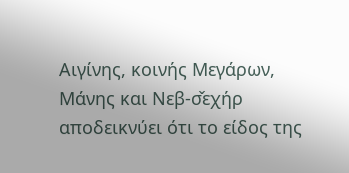Αιγίνης, κοινής Μεγάρων, Μάνης και Νεβ-σ̌εχήρ αποδεικνύει ότι το είδος της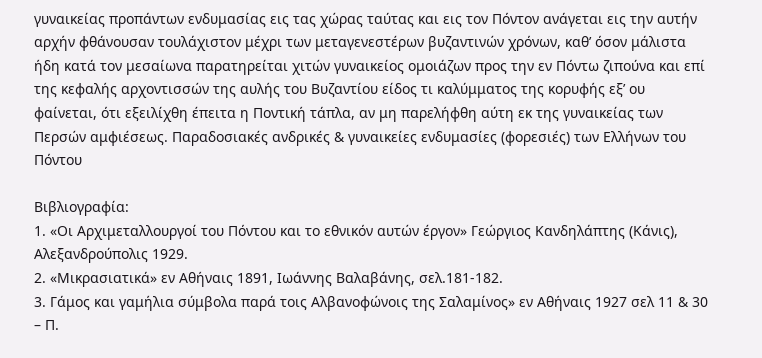γυναικείας προπάντων ενδυμασίας εις τας χώρας ταύτας και εις τον Πόντον ανάγεται εις την αυτήν αρχήν φθάνουσαν τουλάχιστον μέχρι των μεταγενεστέρων βυζαντινών χρόνων, καθ’ όσον μάλιστα ήδη κατά τον μεσαίωνα παρατηρείται χιτών γυναικείος ομοιάζων προς την εν Πόντω ζιπούνα και επί της κεφαλής αρχοντισσών της αυλής του Βυζαντίου είδος τι καλύμματος της κορυφής εξ’ ου φαίνεται, ότι εξειλίχθη έπειτα η Ποντική τάπλα, αν μη παρελήφθη αύτη εκ της γυναικείας των Περσών αμφιέσεως. Παραδοσιακές ανδρικές & γυναικείες ενδυμασίες (φορεσιές) των Ελλήνων του Πόντου

Βιβλιογραφία:
1. «Οι Αρχιμεταλλουργοί του Πόντου και το εθνικόν αυτών έργον» Γεώργιος Κανδηλάπτης (Κάνις), Αλεξανδρούπολις 1929.
2. «Μικρασιατικά» εν Αθήναις 1891, Ιωάννης Βαλαβάνης, σελ.181-182.
3. Γάμος και γαμήλια σύμβολα παρά τοις Αλβανοφώνοις της Σαλαμίνος» εν Αθήναις 1927 σελ 11 & 30 – Π.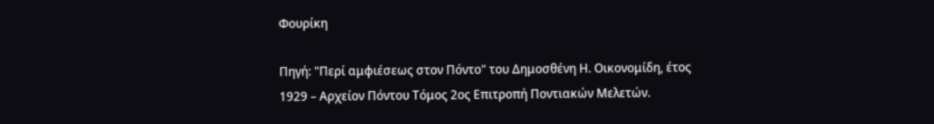Φουρίκη

Πηγή: "Περί αμφιέσεως στον Πόντο" του Δημοσθένη Η. Οικονομίδη, έτος 1929 – Αρχείον Πόντου Τόμος 2ος Επιτροπή Ποντιακών Μελετών.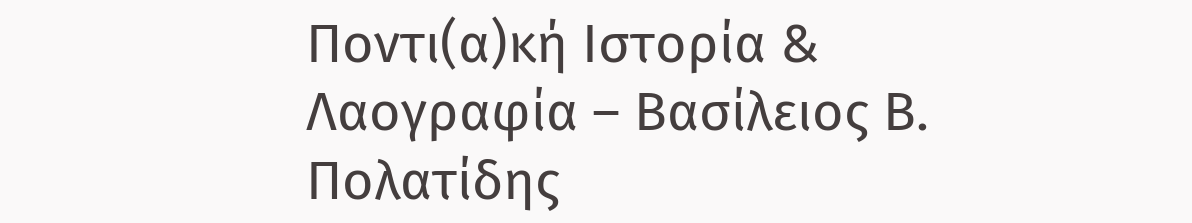Ποντι(α)κή Ιστορία & Λαογραφία – Βασίλειος Β. Πολατίδης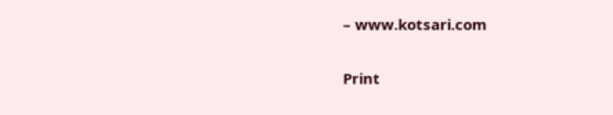– www.kotsari.com

Print